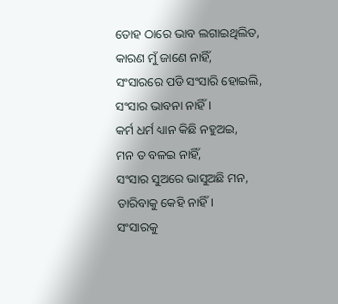ତୋହ ଠାରେ ଭାବ ଲଗାଇଥିଲିତ,
କାରଣ ମୁଁ ଜାଣେ ନାହିଁ,
ସଂସାରରେ ପଡି ସଂସାରି ହୋଇଲି,
ସଂସାର ଭାବନା ନାହିଁ।
କର୍ମ ଧର୍ମ ଧ୍ୟାନ କିଛି ନହୁଅଇ,
ମନ ତ ବଳଇ ନାହିଁ,
ସଂସାର ସୁଅରେ ଭାସୁଅଛି ମନ,
ତାରିବାକୁ କେହି ନାହିଁ।
ସଂସାରକୁ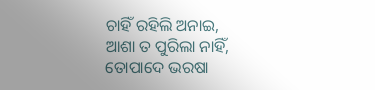ଚାହିଁ ରହିଲି ଅନାଇ,
ଆଶା ତ ପୁରିଲା ନାହିଁ,
ତୋପାଦେ ଭରଷା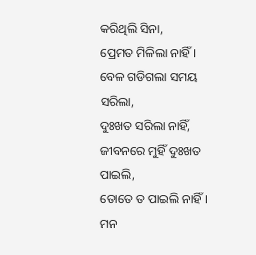କରିଥିଲି ସିନା,
ପ୍ରେମତ ମିଳିଲା ନାହିଁ।
ବେଳ ଗଡିଗଲା ସମୟ ସରିଲା,
ଦୁଃଖତ ସରିଲା ନାହିଁ,
ଜୀବନରେ ମୁହିଁ ଦୁଃଖତ ପାଇଲି,
ତୋତେ ତ ପାଇଲି ନାହିଁ।
ମନ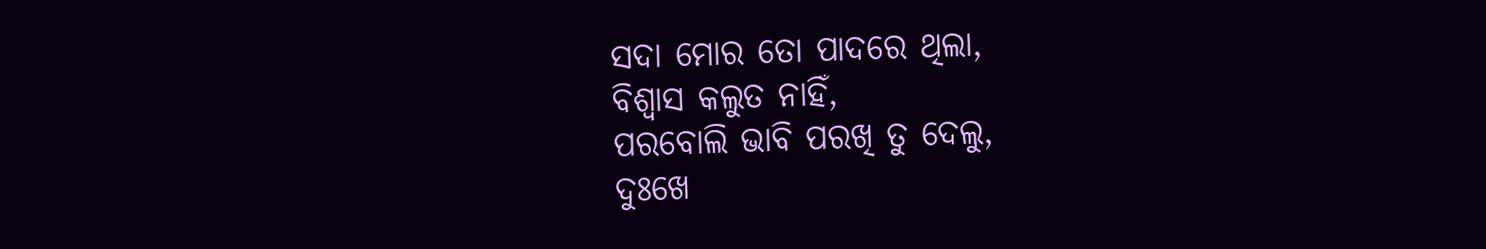ସଦା ମୋର ତୋ ପାଦରେ ଥିଲା,
ବିଶ୍ଵାସ କଲୁତ ନାହିଁ,
ପରବୋଲି ଭାବି ପରଖି ତୁ ଦେଲୁ,
ଦୁଃଖେ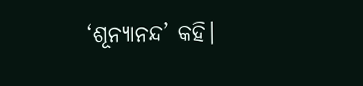‘ଶୂନ୍ୟାନନ୍ଦ’ କହି।